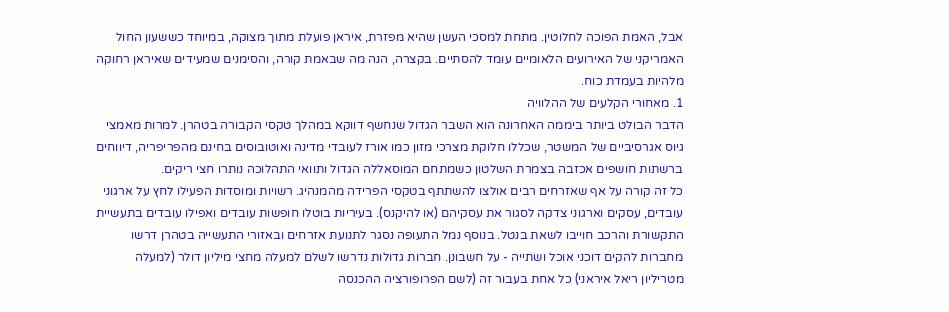אבל, האמת הפוכה לחלוטין. מתחת למסכי העשן שהיא מפזרת, איראן פועלת מתוך מצוקה, במיוחד כששעון החול האמריקני של האירועים הלאומיים עומד להסתיים. בקצרה, הנה מה שבאמת קורה, והסימנים שמעידים שאיראן רחוקה מלהיות בעמדת כוח.
1. מאחורי הקלעים של ההלוויה
הדבר הבולט ביותר ביממה האחרונה הוא השבר הגדול שנחשף דווקא במהלך טקסי הקבורה בטהרן. למרות מאמצי גיוס אגרסיביים של המשטר, שכללו חלוקת מצרכי מזון כמו אורז לעובדי מדינה ואוטובוסים בחינם מהפריפריה, דיווחים ברשתות חושפים אכזבה בצמרת השלטון כשמתחם המוסאללה הגדול ותוואי התהלוכה נותרו חצי ריקים.
כל זה קורה על אף שאזרחים רבים אולצו להשתתף בטקסי הפרידה מהמנהיג. רשויות ומוסדות הפעילו לחץ על ארגוני עובדים, עסקים וארגוני צדקה לסגור את עסקיהם (או להיקנס). בעיריות בוטלו חופשות עובדים ואפילו עובדים בתעשיית התקשורת והרכב חוייבו לשאת בנטל. בנוסף נמל התעופה נסגר לתנועת אזרחים ובאזורי התעשייה בטהרן דרשו מחברות להקים דוכני אוכל ושתייה - על חשבונן. חברות גדולות נדרשו לשלם למעלה מחצי מיליון דולר (למעלה מטריליון ריאל איראני) כל אחת בעבור זה (לשם הפרופורציה ההכנסה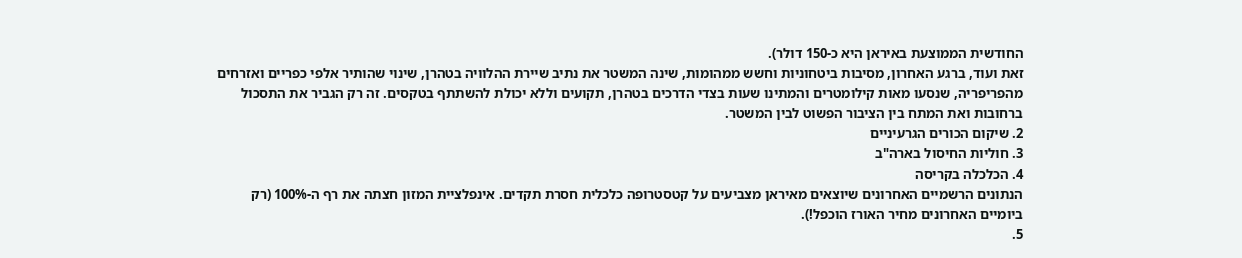החודשית הממוצעת באיראן היא כ-150 דולר).
זאת ועוד, ברגע האחרון, מסיבות ביטחוניות וחשש ממהומות, שינה המשטר את נתיב שיירת ההלוויה בטהרן, שינוי שהותיר אלפי כפריים ואזרחים מהפריפריה, שנסעו מאות קילומטרים והמתינו שעות בצדי הדרכים בטהרן, תקועים וללא יכולת להשתתף בטקסים. זה רק הגביר את התסכול ברחובות ואת המתח בין הציבור הפשוט לבין המשטר.
2. שיקום הכורים הגרעיניים
3. חוליות החיסול בארה"ב
4. הכלכלה בקריסה
הנתונים הרשמיים האחרונים שיוצאים מאיראן מצביעים על קטסטרופה כלכלית חסרת תקדים. אינפלציית המזון חצתה את רף ה-100% (רק ביומיים האחרונים מחיר האורז הוכפל!).
5.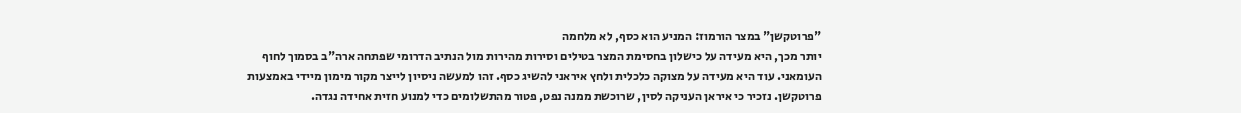"פרוטקשן" במצר הורמוז: המניע הוא כסף, לא מלחמה
יותר מכך, היא מעידה על כישלון בחסימת המצר בטילים וסירות מהירות מול הנתיב הדרומי שפתחה ארה"ב בסמוך לחוף העומאני. עוד היא מעידה על מצוקה כלכלית ולחץ איראני להשיג כסף. זהו למעשה ניסיון לייצר מקור מימון מיידי באמצעות פרוטקשן. נזכיר כי איראן העניקה לסין, שרוכשת ממנה נפט, פטור מהתשלומים כדי למנוע חזית אחידה נגדה.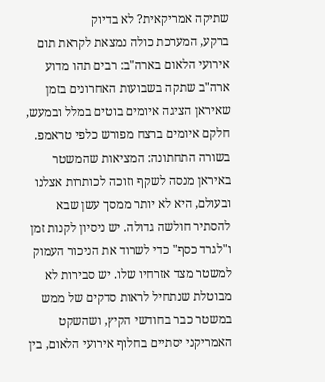שתיקה אמריקאית? לא בדיוק
ברקע, המערכת כולה נמצאת לקראת תום אירועי הלאום בארה"ב: רבים תהו מדוע ארה"ב שתקה בשבועות האחרונים בזמן שאיראן הציגה איומים בוטים במלל ובמעש, חלקם איומים ברצח מפורש כלפי טראמפ.
בשורה התחתונה: המציאות שהמשטר באיראן מנסה לשקף וזוכה לכותרות אצלנו ובעולם, היא לא יותר ממסך עשן שבא להסתיר חולשה גדולה. יש ניסיון לקנות זמן ו"לגרד כסף" כדי לשרוד את הניכור העמוק למשטר מצד אזרחיו שלו. יש סבירות לא מבוטלת שנתחיל לראות סדקים של ממש במשטר כבר בחודשי הקיץ, ושהשקט האמריקני יסתיים בחלוף אירועי הלאום, בין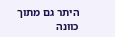היתר גם מתוך כוונה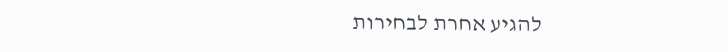להגיע אחרת לבחירות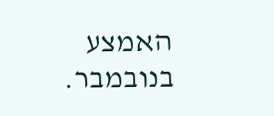האמצע בנובמבר.